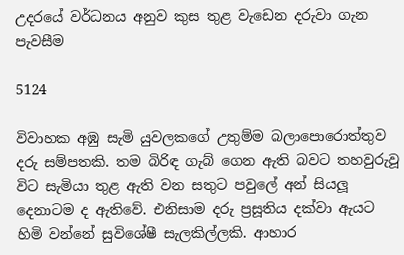උදරයේ වර්ධනය අනුව කුස තුළ වැඩෙන දරුවා ගැන පැවසීම

5124

විවාහක අඹු සැමි යුවලකගේ උතුම්ම බලාපොරොත්තුව දරු සම්පතකි. තම බිරිඳ ගැබ් ගෙන ඇති බවට තහවුරුවූ විට සැමියා තුළ ඇති වන සතුට පවුලේ අන් සියලූ දෙනාටම ද ඇතිවේ. එනිසාම දරු ප්‍රසූතිය දක්වා ඇයට හිමි වන්නේ සුවිශේෂී සැලකිල්ලකි. ආහාර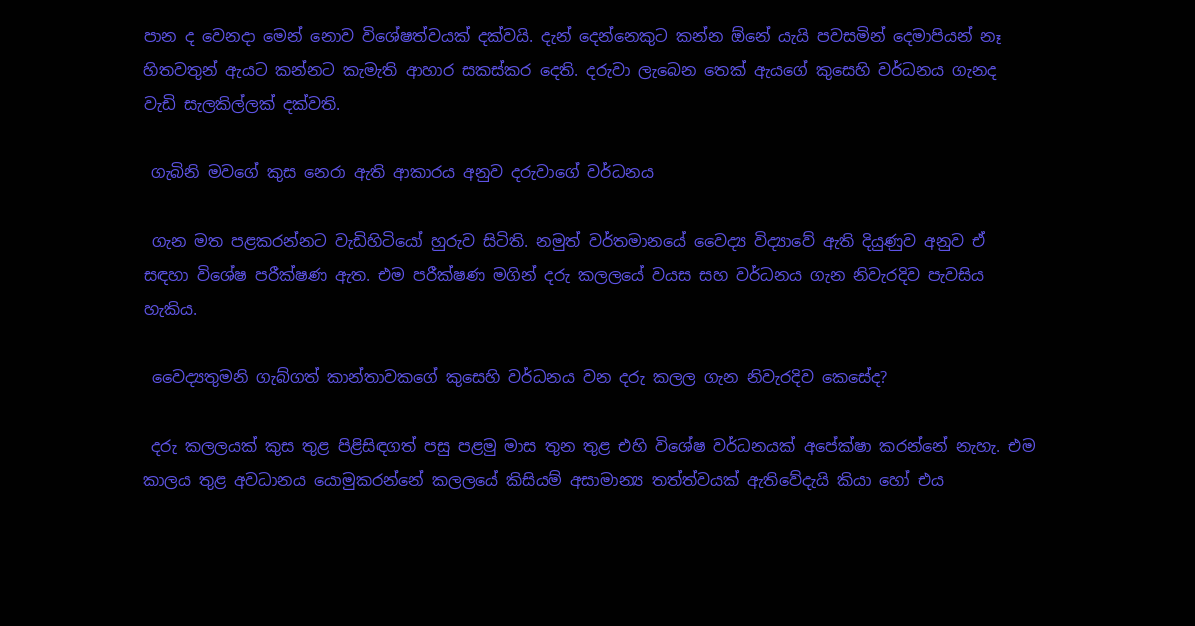පාන ද වෙනදා මෙන් නොව විශේෂත්වයක් දක්වයි. දැන් දෙන්නෙකුට කන්න ඕනේ යැයි පවසමින් දෙමාපියන් නෑ හිතවතුන් ඇයට කන්නට කැමැති ආහාර සකස්කර දෙති. දරුවා ලැබෙන තෙක් ඇයගේ කුසෙහි වර්ධනය ගැනද වැඩි සැලකිල්ලක් දක්වති.

 ගැබිනි මවගේ කුස නෙරා ඇති ආකාරය අනුව දරුවාගේ වර්ධනය

 ගැන මත පළකරන්නට වැඩිහිටියෝ හුරුව සිටිති. නමුත් වර්තමානයේ වෛද්‍ය විද්‍යාවේ ඇති දියුණුව අනුව ඒ සඳහා විශේෂ පරීක්ෂණ ඇත. එම පරීක්ෂණ මගින් දරු කලලයේ වයස සහ වර්ධනය ගැන නිවැරදිව පැවසිය හැකිය.

 වෛද්‍යතුමනි ගැබ්ගත් කාන්තාවකගේ කුසෙහි වර්ධනය වන දරු කලල ගැන නිවැරදිව කෙසේද?

 දරු කලලයක් කුස තුළ පිළිසිඳගත් පසු පළමු මාස තුන තුළ එහි විශේෂ වර්ධනයක් අපේක්ෂා කරන්නේ නැහැ. එම කාලය තුළ අවධානය යොමුකරන්නේ කලලයේ කිසියම් අසාමාන්‍ය තත්ත්වයක් ඇතිවේදැයි කියා හෝ එය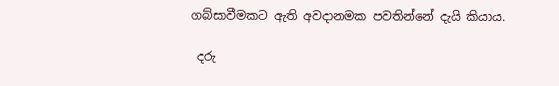ගබ්සාවීමකට ඇති අවදානමක පවතින්නේ දැයි කියාය.

 දරු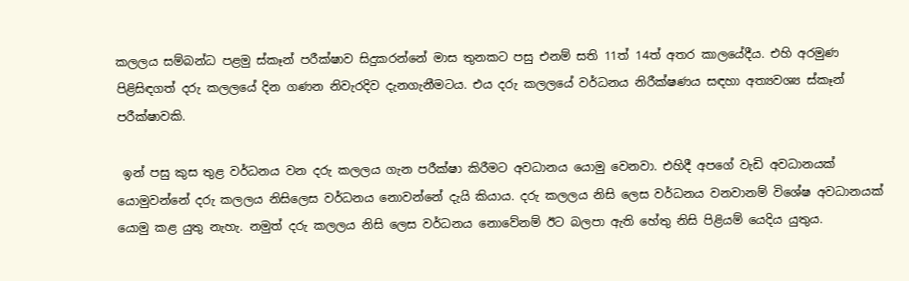කලලය සම්බන්ධ පළමු ස්කෑන් පරීක්ෂාව සිදුකරන්නේ මාස තුනකට පසු එනම් සති 11ත් 14ත් අතර කාලයේදීය. එහි අරමුණ පිළිසිඳගත් දරු කලලයේ දින ගණන නිවැරදිව දැනගැනීමටය. එය දරු කලලයේ වර්ධනය නිරීක්ෂණය සඳහා අත්‍යවශ්‍ය ස්කෑන් පරීක්ෂාවකි.

 ඉන් පසු කුස තුළ වර්ධනය වන දරු කලලය ගැන පරීක්ෂා කිරීමට අවධානය යොමු වෙනවා. එහිදී අපගේ වැඩි අවධානයක් යොමුවන්නේ දරු කලලය නිසිලෙස වර්ධනය නොවන්නේ දැයි කියාය. දරු කලලය නිසි ලෙස වර්ධනය වනවානම් විශේෂ අවධානයක් යොමු කළ යුතු නැහැ. නමුත් දරු කලලය නිසි ලෙස වර්ධනය නොවේනම් ඊට බලපා ඇති හේතු නිසි පිළියම් යෙදිය යුතුය.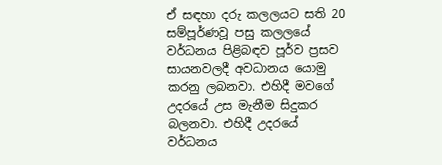ඒ සඳහා දරු කලලයට සති 20 සම්පූර්ණවූ පසු කලලයේ වර්ධනය පිළිබඳව පූර්ව ප්‍රසව සායනවලදී අවධානය යොමු කරනු ලබනවා. එහිදී මවගේ උදරයේ උස මැනීම සිදුකර බලනවා. එහිදී උදරයේ වර්ධනය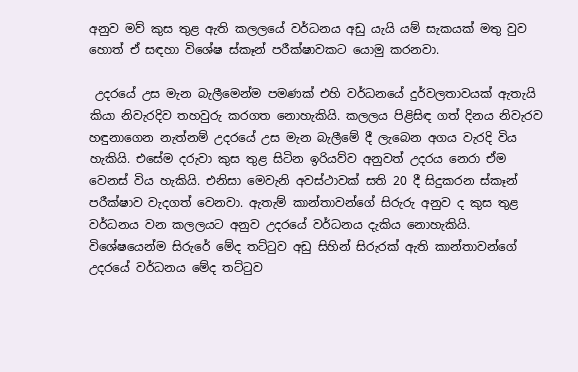අනුව මව් කුස තුළ ඇති කලලයේ වර්ධනය අඩු යැයි යම් සැකයක් මතු වුව හොත් ඒ සඳහා විශේෂ ස්කෑන් පරීක්ෂාවකට යොමු කරනවා.

 උදරයේ උස මැන බැලීමෙන්ම පමණක් එහි වර්ධනයේ දුර්වලතාවයක් ඇතැයි කියා නිවැරදිව තහවුරු කරගත නොහැකියි. කලලය පිළිසිඳ ගත් දිනය නිවැරව හඳුනාගෙන නැත්නම් උදරයේ උස මැන බැලීමේ දී ලැබෙන අගය වැරදි විය හැකියි. එසේම දරුවා කුස තුළ සිටින ඉරියව්ව අනුවත් උදරය නෙරා ඒම වෙනස් විය හැකියි. එනිසා මෙවැනි අවස්ථාවක් සති 20 දී සිදුකරන ස්කෑන් පරීක්ෂාව වැදගත් වෙනවා. ඇතැම් කාන්තාවන්ගේ සිරුරු අනුව ද කුස තුළ වර්ධනය වන කලලයට අනුව උදරයේ වර්ධනය දැකිය නොහැකියි. විශේෂයෙන්ම සිරුරේ මේද තට්ටුව අඩු සිහින් සිරුරක් ඇති කාන්තාවන්ගේ උදරයේ වර්ධනය මේද තට්ටුව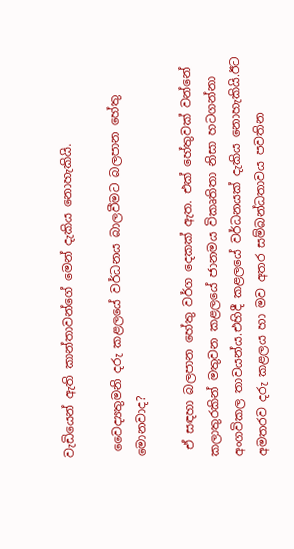වැඩියෙන් ඇති කාන්තාවන්ගේ මෙන් දැකිය නොහැකියි.

 වෛද්‍යතුමනි දරු කළලයේ වර්ධනය බාලවීමට බලපාන හේතු මොනවාද?

 ඒ සඳහා බලපාන හේතු වර්ග දෙකක් ඇත. එක් හේතුවක් වන්නේ කලාතුරකින් මතුවන කළලයේ ජානමය විකෘතිතා නිසා හටගන්නා අංගවිකල තාවයන්ය.එහිදී කළලයේ වර්ධනයක් දැකිය නොහැකියි.ඊට අමතරව දරු කළලය හා මව අතර සම්බන්ධතාවය පවතින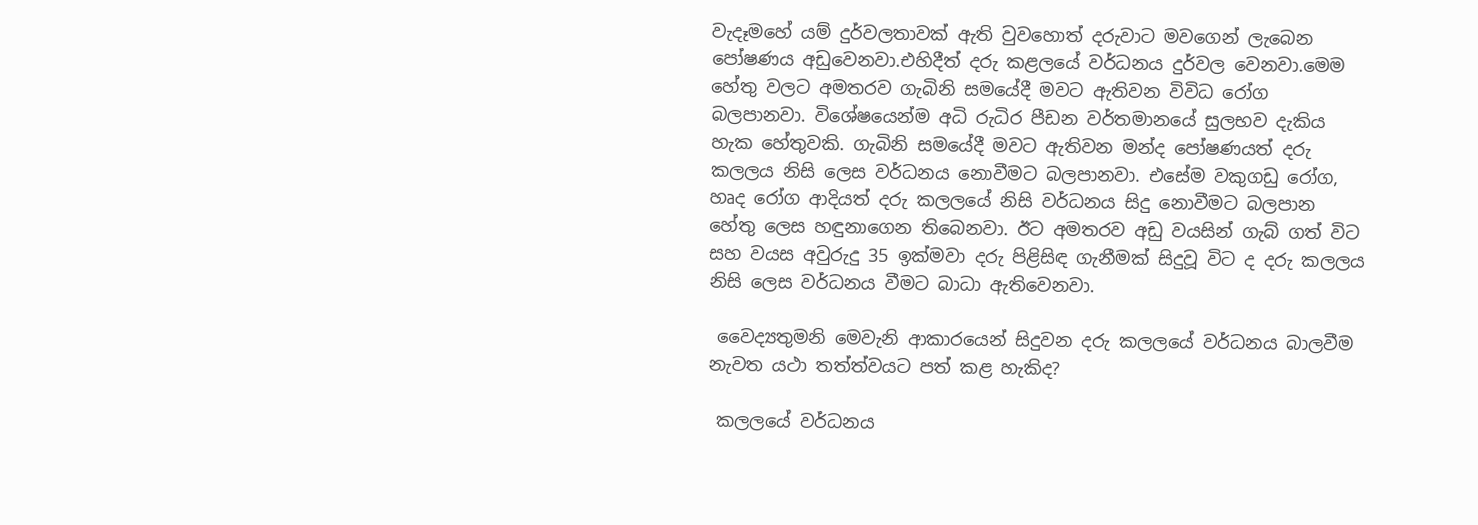වැදෑමහේ යම් දුර්වලතාවක් ඇති වුවහොත් දරුවාට මවගෙන් ලැබෙන පෝෂණය අඩුවෙනවා.එහිදීත් දරු කළලයේ වර්ධනය දුර්වල වෙනවා.මෙම හේතු වලට අමතරව ගැබිනි සමයේදී මවට ඇතිවන විවිධ රෝග බලපානවා. විශේෂයෙන්ම අධි රුධිර පීඩන වර්තමානයේ සුලභව දැකිය හැක හේතුවකි. ගැබිනි සමයේදී මවට ඇතිවන මන්ද පෝෂණයත් දරු කලලය නිසි ලෙස වර්ධනය නොවීමට බලපානවා. එසේම වකුගඩු රෝග, හෘද රෝග ආදියත් දරු කලලයේ නිසි වර්ධනය සිදු නොවීමට බලපාන හේතු ලෙස හඳුනාගෙන තිබෙනවා. ඊට අමතරව අඩු වයසින් ගැබ් ගත් විට සහ වයස අවුරුදු 35 ඉක්මවා දරු පිළිසිඳ ගැනීමක් සිදුවූ විට ද දරු කලලය නිසි ලෙස වර්ධනය වීමට බාධා ඇතිවෙනවා.

 වෛද්‍යතුමනි මෙවැනි ආකාරයෙන් සිදුවන දරු කලලයේ වර්ධනය බාලවීම නැවත යථා තත්ත්වයට පත් කළ හැකිද?

 කලලයේ වර්ධනය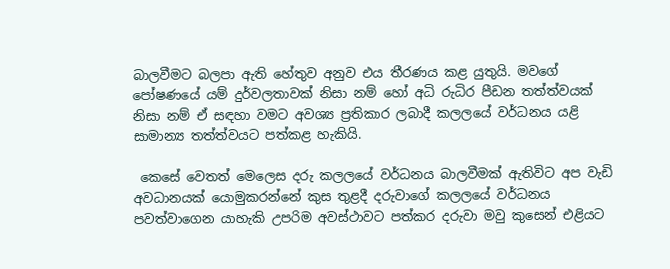බාලවීමට බලපා ඇති හේතුව අනුව එය තීරණය කළ යුතුයි. මවගේ පෝෂණයේ යම් දුර්වලතාවක් නිසා නම් හෝ අධි රුධිර පීඩන තත්ත්වයක් නිසා නම් ඒ සඳහා වමට අවශ්‍ය ප්‍රතිකාර ලබාදී කලලයේ වර්ධනය යළි සාමාන්‍ය තත්ත්වයට පත්කළ හැකියි.

 කෙසේ වෙතත් මෙලෙස දරු කලලයේ වර්ධනය බාලවීමක් ඇතිවිට අප වැඩි අවධානයක් යොමුකරන්නේ කුස තුළදී දරුවාගේ කලලයේ වර්ධනය පවත්වාගෙන යාහැකි උපරිම අවස්ථාවට පත්කර දරුවා මවු කුසෙන් එළියට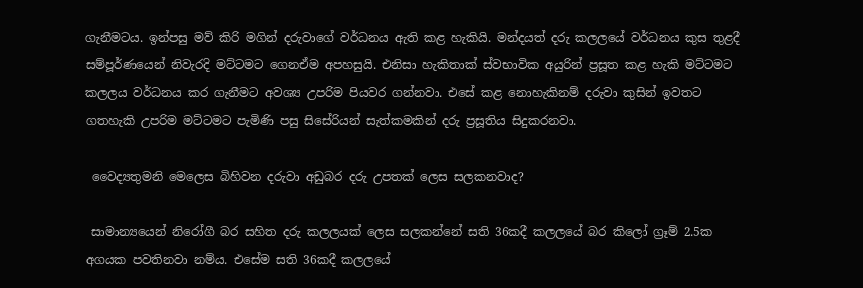ගැනීමටය. ඉන්පසු මව් කිරි මගින් දරුවාගේ වර්ධනය ඇති කළ හැකියි. මන්දයත් දරු කලලයේ වර්ධනය කුස තුළදී සම්පූර්ණයෙන් නිවැරදි මට්ටමට ගෙනඒම අපහසුයි. එනිසා හැකිතාක් ස්වභාවික අයුරින් ප්‍රසූත කළ හැකි මට්ටමට කලලය වර්ධනය කර ගැනීමට අවශ්‍ය උපරිම පියවර ගන්නවා. එසේ කළ නොහැකිනම් දරුවා කුසින් ඉවතට ගතහැකි උපරිම මට්ටමට පැමිණි පසු සිසේරියන් සැත්කමකින් දරු ප්‍රසූතිය සිදුකරනවා.

 වෛද්‍යතුමනි මෙලෙස බිහිවන දරුවා අඩුබර දරු උපතක් ලෙස සලකනවාද?

 සාමාන්‍යයෙන් නිරෝගී බර සහිත දරු කලලයක් ලෙස සලකන්නේ සති 36කදී කලලයේ බර කිලෝ ග්‍රෑම් 2.5ක අගයක පවතිනවා නම්ය. එසේම සති 36කදී කලලයේ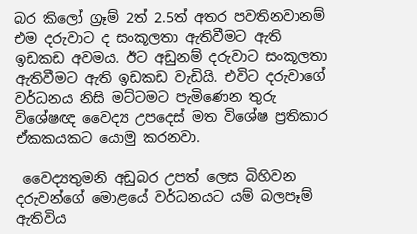බර කිලෝ ග්‍රෑම් 2ත් 2.5ත් අතර පවතිනවානම් එම දරුවාට ද සංකූලතා ඇතිවීමට ඇති ඉඩකඩ අවමය. ඊට අඩුනම් දරුවාට සංකූලතා ඇතිවීමට ඇති ඉඩකඩ වැඩියි. එවිට දරුවාගේ වර්ධනය නිසි මට්ටමට පැමිණෙන තුරු විශේෂඥ වෛද්‍ය උපදෙස් මත විශේෂ ප්‍රතිකාර ඒකකයකට යොමු කරනවා.

 වෛද්‍යතුමනි අඩුබර උපත් ලෙස බිහිවන දරුවන්ගේ මොළයේ වර්ධනයට යම් බලපෑම් ඇතිවිය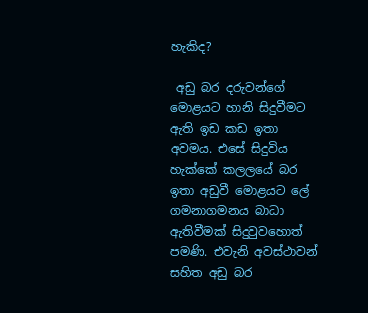හැකිද?

 අඩු බර දරුවන්ගේ මොළයට හානි සිදුවීමට ඇති ඉඩ කඩ ඉතා අවමය. එසේ සිදුවිය හැක්කේ කලලයේ බර ඉතා අඩුවී මොළයට ලේ ගමනාගමනය බාධා ඇතිවීමක් සිදුවුවහොත් පමණි. එවැනි අවස්ථාවන් සහිත අඩු බර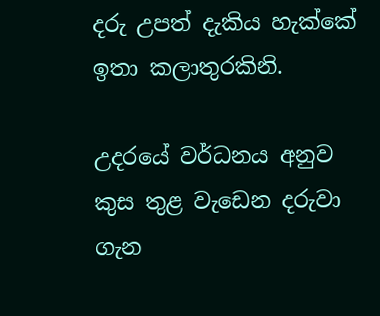දරු උපත් දැකිය හැක්කේ ඉතා කලාතුරකිනි.

උදරයේ වර්ධනය අනුව කුස තුළ වැඩෙන දරුවා ගැන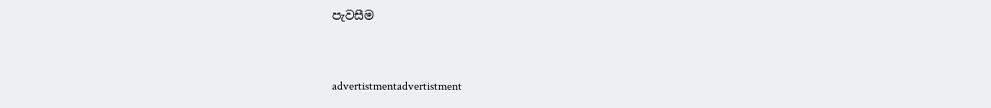පැවසීම


advertistmentadvertistment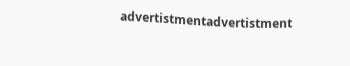advertistmentadvertistment